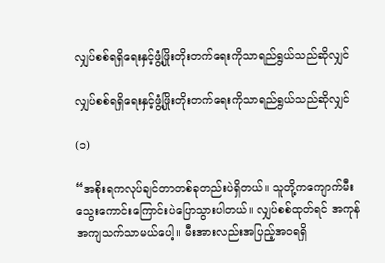လျှပ်စစ်ရရှိရေးနှင့်ဖွံ့ဖြိုးတိုးတက်ရေးကိုသာရည်ရွယ်သည်ဆိုလျှင်

လျှပ်စစ်ရရှိရေးနှင့်ဖွံ့ဖြိုးတိုးတက်ရေးကိုသာရည်ရွယ်သည်ဆိုလျှင်

(၁)

“အစိုးရကလုပ်ချင်တာတစ်ခုတည်းပဲရှိတယ်။ သူတို့ကကျောက်မီးသွေးကောင်းကြောင်းပဲပြောသွားပါတယ်။ လျှပ်စစ်ထုတ်ရင် အကုန်အကျသက်သာမယ်ပေါ့။ မီးအားလည်းအပြည့်အဝရရှိ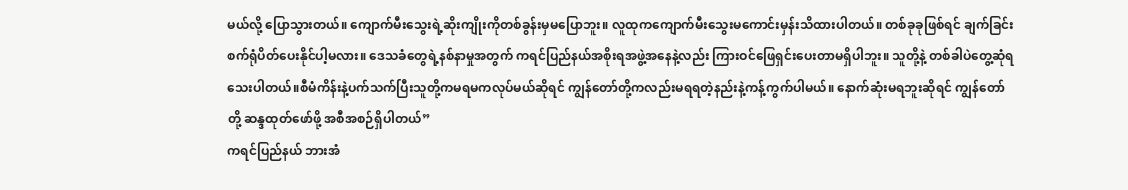မယ်လို့ ပြောသွားတယ်။ ကျောက်မီးသွေးရဲ့ဆိုးကျိုးကိုတစ်ခွန်းမှမပြောဘူး။ လူထုကကျောက်မီးသွေးမကောင်းမှန်းသိထားပါတယ်။ တစ်ခုခုဖြစ်ရင် ချက်ခြင်းစက်ရုံပိတ်ပေးနိုင်ပါ့မလား။ ဒေသခံတွေရဲ့နစ်နာမှုအတွက် ကရင်ပြည်နယ်အစိုးရအဖွဲ့အနေနဲ့လည်း ကြားဝင်ဖြေရှင်းပေးတာမရှိပါဘူး။ သူတို့နဲ့ တစ်ခါပဲတွေ့ဆုံရသေးပါတယ်။စီမံကိန်းနဲ့ပက်သက်ပြီးသူတို့ကမရမကလုပ်မယ်ဆိုရင် ကျွန်တော်တို့ကလည်းမရရတဲ့နည်းနဲ့ကန့်ကွက်ပါမယ်။ နောက်ဆုံးမရဘူးဆိုရင် ကျွန်တော်တို့ ဆန္ဒထုတ်ဖော်ဖို့ အစီအစဉ်ရှိပါတယ်”
ကရင်ပြည်နယ် ဘားအံ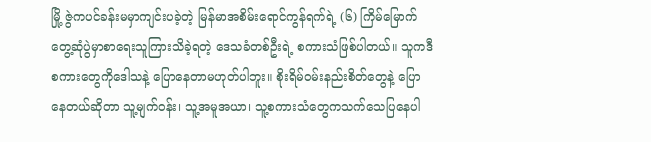မြို့ ဇွဲကပင်ခန်းမမှာကျင်းပခဲ့တဲ့ မြန်မာအစိမ်းရောင်ကွန်ရက်ရဲ့ (၆) ကြိမ်မြောက် တွေ့ဆုံပွဲမှာစာရေးသူကြားသိခဲ့ရတဲ့ ဒေသခံတစ်ဦးရဲ့ စကားသံဖြစ်ပါတယ်။ သူကဒီစကားတွေကိုဒေါသနဲ့ ပြောနေတာမဟုတ်ပါဘူး။ စိုးရိမ်ဝမ်းနည်းစိတ်တွေနဲ့ ပြောနေတယ်ဆိုတာ သူ့မျက်ဝန်း၊ သူ့အမူအယာ၊ သူ့စကားသံတွေကသက်သေပြနေပါ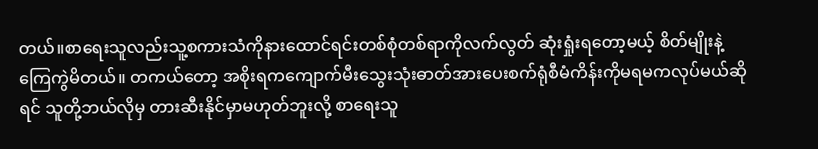တယ်။စာရေးသူလည်းသူ့စကားသံကိုနားထောင်ရင်းတစ်စုံတစ်ရာကိုလက်လွတ် ဆုံးရှုံးရတော့မယ့် စိတ်မျိုးနဲ့ ကြေကွဲမိတယ်။ တကယ်တော့ အစိုးရကကျောက်မီးသွေးသုံးဓာတ်အားပေးစက်ရုံစီမံကိန်းကိုမရမကလုပ်မယ်ဆိုရင် သူတို့ဘယ်လိုမှ တားဆီးနိုင်မှာမဟုတ်ဘူးလို့ စာရေးသူ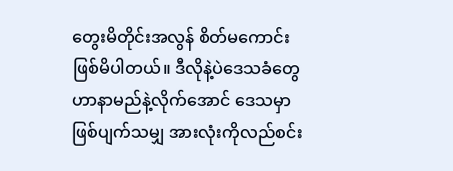တွေးမိတိုင်းအလွန် စိတ်မကောင်း ဖြစ်မိပါတယ်။ ဒီလိုနဲ့ပဲဒေသခံတွေဟာနာမည်နဲ့လိုက်အောင် ဒေသမှာ ဖြစ်ပျက်သမျှ အားလုံးကိုလည်စင်း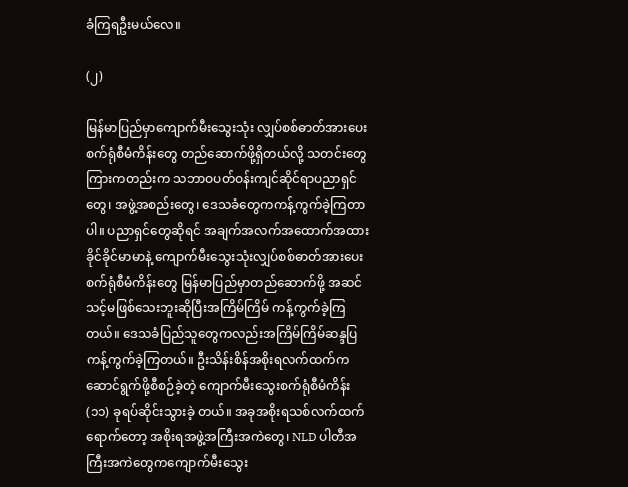ခံကြရဦးမယ်လေ။

(၂)

မြန်မာပြည်မှာကျောက်မီးသွေးသုံး လျှပ်စစ်ဓာတ်အားပေးစက်ရုံစီမံကိန်းတွေ တည်ဆောက်ဖို့ရှိတယ်လို့ သတင်းတွေ ကြားကတည်းက သဘာဝပတ်ဝန်းကျင်ဆိုင်ရာပညာရှင်တွေ၊ အဖွဲ့အစည်းတွေ၊ ဒေသခံတွေကကန့်ကွက်ခဲ့ကြတာပါ။ ပညာရှင်တွေဆိုရင် အချက်အလက်အထောက်အထားခိုင်ခိုင်မာမာနဲ့ ကျောက်မီးသွေးသုံးလျှပ်စစ်ဓာတ်အားပေးစက်ရုံစီမံကိန်းတွေ မြန်မာပြည်မှာတည်ဆောက်ဖို့ အဆင်သင့်မဖြစ်သေးဘူးဆိုပြီးအကြိမ်ကြိမ် ကန့်ကွက်ခဲ့ကြတယ်။ ဒေသခံပြည်သူတွေကလည်းအကြိမ်ကြိမ်ဆန္ဒပြ ကန့်ကွက်ခဲ့ကြတယ်။ ဦးသိန်းစိန်အစိုးရလက်ထက်ကဆောင်ရွက်ဖို့စီစဉ်ခဲ့တဲ့ ကျောက်မီးသွေးစက်ရုံစီမံကိန်း (၁၁) ခုရပ်ဆိုင်းသွားခဲ့ တယ်။ အခုအစိုးရသစ်လက်ထက်ရောက်တော့ အစိုးရအဖွဲ့အကြီးအကဲတွေ၊ NLD ပါတီအကြီးအကဲတွေကကျောက်မီးသွေး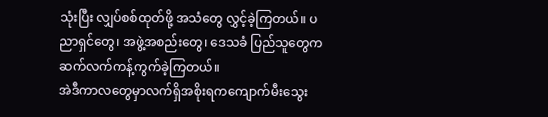သုံးပြီး လျှပ်စစ်ထုတ်ဖို့ အသံတွေ လွှင့်ခဲ့ကြတယ်။ ပညာရှင်တွေ၊ အဖွဲ့အစည်းတွေ၊ ဒေသခံ ပြည်သူတွေကဆက်လက်ကန့်ကွက်ခဲ့ကြတယ်။
အဲဒီကာလတွေမှာလက်ရှိအစိုးရကကျောက်မီးသွေး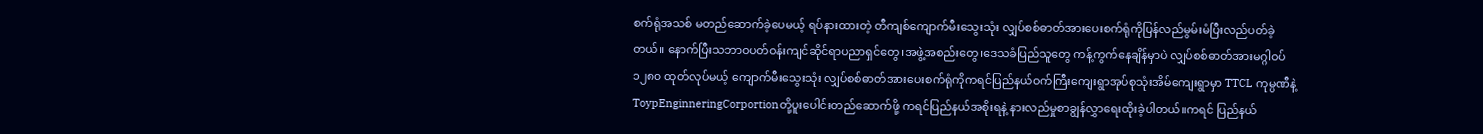စက်ရုံအသစ် မတည်ဆောက်ခဲ့ပေမယ့် ရပ်နားထားတဲ့ တီကျစ်ကျောက်မီးသွေးသုံး လျှပ်စစ်ဓာတ်အားပေးစက်ရုံကိုပြန်လည်မွမ်းမံပြီးလည်ပတ်ခဲ့တယ်။ နောက်ပြီးသဘာဝပတ်ဝန်းကျင်ဆိုင်ရာပညာရှင်တွေ၊အဖွဲ့အစည်းတွေ၊ဒေသခံပြည်သူတွေ ကန့်ကွက်နေချိန်မှာပဲ လျှပ်စစ်ဓာတ်အားမဂ္ဂါဝပ် ၁၂၈၀ ထုတ်လုပ်မယ့် ကျောက်မီးသွေးသုံး လျှပ်စစ်ဓာတ်အားပေးစက်ရုံကိုကရင်ပြည်နယ်ဝက်ကြီးကျေးရွာအုပ်စုသုံးအိမ်ကျေးရွာမှာ TTCL ကုမ္ပဏီနဲ့ ToypEnginneringCorportionတို့ပူးပေါင်းတည်ဆောက်ဖို့ ကရင်ပြည်နယ်အစိုးရနဲ့ နားလည်မှုစာချွန်လွှာရေးထိုးခဲ့ပါတယ်။ကရင် ပြည်နယ်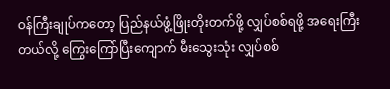ဝန်ကြီးချုပ်ကတော့ ပြည်နယ်ဖွံ့ဖြိုးတိုးတက်ဖို့ လျှပ်စစ်ရဖို့ အရေးကြီးတယ်လို့ ကြွေးကြော်ပြီးကျောက် မီးသွေးသုံး လျှပ်စစ်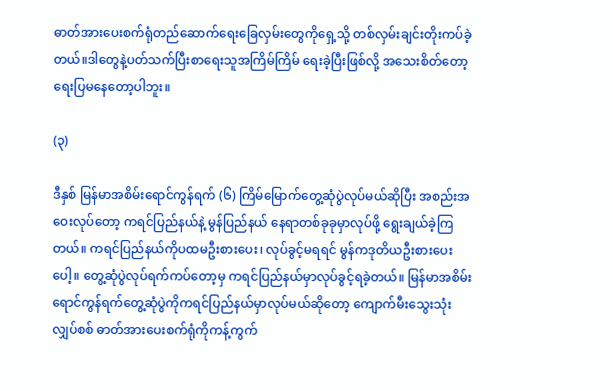ဓာတ်အားပေးစက်ရုံတည်ဆောက်ရေးခြေလှမ်းတွေကိုရှေ့သို့ တစ်လှမ်းချင်းတိုးကပ်ခဲ့ တယ်။ဒါတွေနဲ့ပတ်သက်ပြီးစာရေးသူအကြိမ်ကြိမ် ရေးခဲ့ပြီးဖြစ်လို့ အသေးစိတ်တော့ ရေးပြမနေတော့ပါဘူး။

(၃)

ဒီနှစ် မြန်မာအစိမ်းရောင်ကွန်ရက် (၆) ကြိမ်မြောက်တွေ့ဆုံပွဲလုပ်မယ်ဆိုပြီး အစည်းအဝေးလုပ်တော့ ကရင်ပြည်နယ်နဲ့ မွန်ပြည်နယ် နေရာတစ်ခုခုမှာလုပ်ဖို့ ရွေးချယ်ခဲ့ကြတယ်။ ကရင်ပြည်နယ်ကိုပထမဦးစားပေး၊ လုပ်ခွင့်မရရင် မွန်ကဒုတိယဦးစားပေးပေါ့။ တွေ့ဆုံပွဲလုပ်ရက်ကပ်တော့မှ ကရင်ပြည်နယ်မှာလုပ်ခွင့်ရခဲ့တယ်။ မြန်မာအစိမ်းရောင်ကွန်ရက်တွေ့ဆုံပွဲကိုကရင်ပြည်နယ်မှာလုပ်မယ်ဆိုတော့ ကျောက်မီးသွေးသုံး လျှပ်စစ် ဓာတ်အားပေးစက်ရုံကိုကန့်ကွက်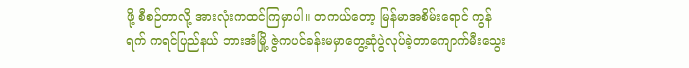ဖို့ စီစဉ်တာလို့ အားလုံးကထင်ကြမှာပါ။ တကယ်တော့ မြန်မာအစိမ်းရောင် ကွန်ရက် ကရင်ပြည်နယ် ဘားအံမြို့ ဇွဲကပင်ခန်းမမှာတွေ့ဆုံပွဲလုပ်ခဲ့တာကျောက်မီးသွေး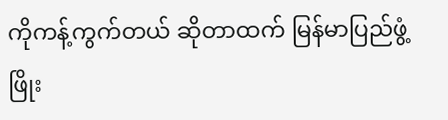ကိုကန့်ကွက်တယ် ဆိုတာထက် မြန်မာပြည်ဖွံ့ဖြိုး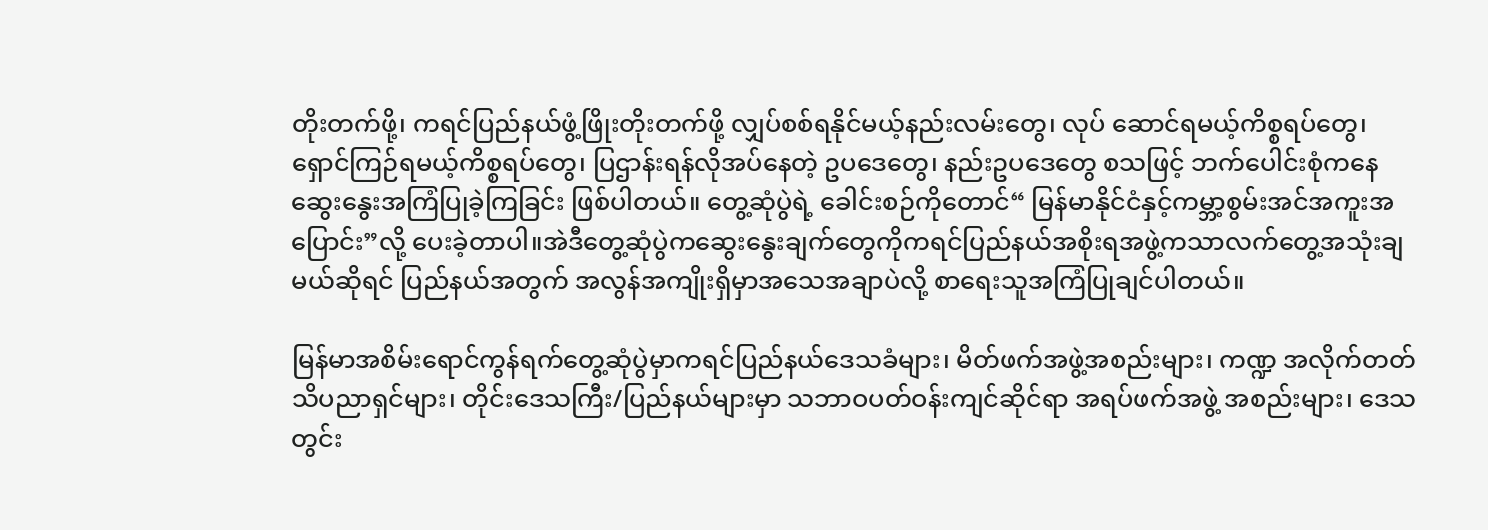တိုးတက်ဖို့၊ ကရင်ပြည်နယ်ဖွံ့ဖြိုးတိုးတက်ဖို့ လျှပ်စစ်ရနိုင်မယ့်နည်းလမ်းတွေ၊ လုပ် ဆောင်ရမယ့်ကိစ္စရပ်တွေ၊ ရှောင်ကြဉ်ရမယ့်ကိစ္စရပ်တွေ၊ ပြဌာန်းရန်လိုအပ်နေတဲ့ ဥပဒေတွေ၊ နည်းဥပဒေတွေ စသဖြင့် ဘက်ပေါင်းစုံကနေဆွေးနွေးအကြံပြုခဲ့ကြခြင်း ဖြစ်ပါတယ်။ တွေ့ဆုံပွဲရဲ့ ခေါင်းစဉ်ကိုတောင်“ မြန်မာနိုင်ငံနှင့်ကမ္ဘာ့စွမ်းအင်အကူးအပြောင်း”လို့ ပေးခဲ့တာပါ။အဲဒီတွေ့ဆုံပွဲကဆွေးနွေးချက်တွေကိုကရင်ပြည်နယ်အစိုးရအဖွဲ့ကသာလက်တွေ့အသုံးချမယ်ဆိုရင် ပြည်နယ်အတွက် အလွန်အကျိုးရှိမှာအသေအချာပဲလို့ စာရေးသူအကြံပြုချင်ပါတယ်။

မြန်မာအစိမ်းရောင်ကွန်ရက်တွေ့ဆုံပွဲမှာကရင်ပြည်နယ်ဒေသခံများ၊ မိတ်ဖက်အဖွဲ့အစည်းများ၊ ကဏ္ဍ အလိုက်တတ်သိပညာရှင်များ၊ တိုင်းဒေသကြီး/ပြည်နယ်များမှာ သဘာဝပတ်ဝန်းကျင်ဆိုင်ရာ အရပ်ဖက်အဖွဲ့ အစည်းများ၊ ဒေသတွင်း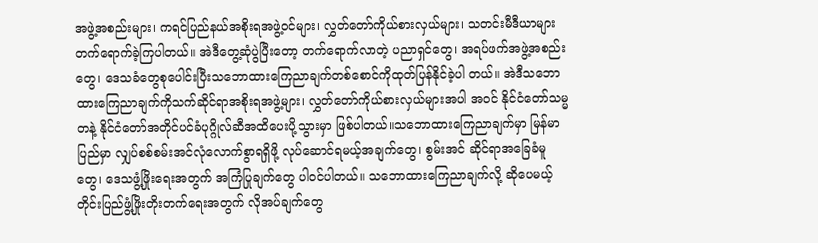အဖွဲ့အစည်းများ၊ ကရင်ပြည်နယ်အစိုးရအဖွဲ့ဝင်များ၊ လွှတ်တော်ကိုယ်စားလှယ်များ၊ သတင်းမီဒီယာများတက်ရောက်ခဲ့ကြပါတယ်။ အဲဒီတွေ့ဆုံပွဲပြီးတော့ တက်ရောက်လာတဲ့ ပညာရှင်တွေ၊ အရပ်ဖက်အဖွဲ့အစည်းတွေ၊ ဒေသခံတွေစုပေါင်းပြီးသဘောထားကြေညာချက်တစ်စောင်ကိုထုတ်ပြန်နိုင်ခဲ့ပါ တယ်။ အဲဒီသဘောထားကြေညာချက်ကိုသက်ဆိုင်ရာအစိုးရအဖွဲ့များ၊ လွှတ်တော်ကိုယ်စားလှယ်များအပါ အဝင် နိုင်ငံတော်သမ္မတနဲ့ နိုင်ငံတော်အတိုင်ပင်ခံပုဂ္ဂိုလ်ဆီအထိပေးပို့သွားမှာ ဖြစ်ပါတယ်။သဘောထားကြေညာချက်မှာ မြန်မာပြည်မှာ လျှပ်စစ်စမ်းအင်လုံလောက်စွာရရှိဖို့ လုပ်ဆောင်ရမယ့်အချက်တွေ၊ စွမ်းအင် ဆိုင်ရာအခြေခံမူတွေ၊ ဒေသဖွံ့ဖြိုးရေးအတွက် အကြံပြုချက်တွေ ပါဝင်ပါတယ်။ သဘောထားကြေညာချက်လို့ ဆိုပေမယ့် တိုင်းပြည်ဖွံ့ဖြိုးတိုးတက်ရေးအတွက် လိုအပ်ချက်တွေ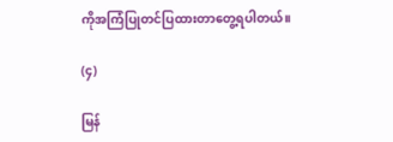ကိုအကြံပြုတင်ပြထားတာတွေ့ရပါတယ်။

(၄)

မြန်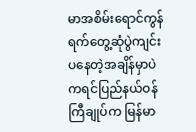မာအစိမ်းရောင်ကွန်ရက်တွေ့ဆုံပွဲကျင်းပနေတဲ့အချိန်မှာပဲကရင်ပြည်နယ်ဝန်ကြီချုပ်က မြန်မာ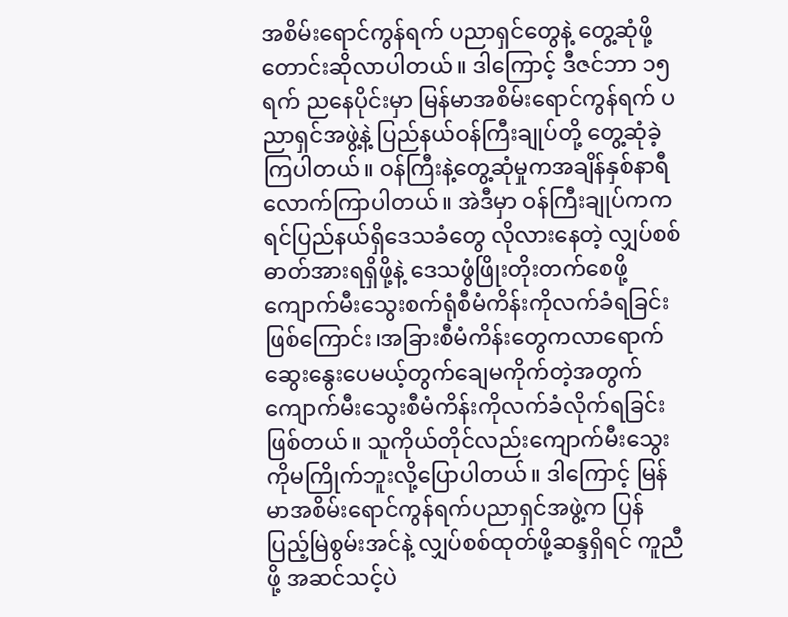အစိမ်းရောင်ကွန်ရက် ပညာရှင်တွေနဲ့ တွေ့ဆုံဖို့တောင်းဆိုလာပါတယ်။ ဒါကြောင့် ဒီဇင်ဘာ ၁၅ ရက် ညနေပိုင်းမှာ မြန်မာအစိမ်းရောင်ကွန်ရက် ပညာရှင်အဖွဲ့နဲ့ ပြည်နယ်ဝန်ကြီးချုပ်တို့ တွေ့ဆုံခဲ့ကြပါတယ်။ ဝန်ကြီးနဲ့တွေ့ဆုံမှုကအချိန်နှစ်နာရီလောက်ကြာပါတယ်။ အဲဒီမှာ ဝန်ကြီးချုပ်ကကရင်ပြည်နယ်ရှိဒေသခံတွေ လိုလားနေတဲ့ လျှပ်စစ် ဓာတ်အားရရှိဖို့နဲ့ ဒေသဖွံဖြိုးတိုးတက်စေဖို့ ကျောက်မီးသွေးစက်ရုံစီမံကိန်းကိုလက်ခံရခြင်းဖြစ်ကြောင်း၊အခြားစီမံကိန်းတွေကလာရောက်ဆွေးနွေးပေမယ့်တွက်ချေမကိုက်တဲ့အတွက် ကျောက်မီးသွေးစီမံကိန်းကိုလက်ခံလိုက်ရခြင်း ဖြစ်တယ်။ သူကိုယ်တိုင်လည်းကျောက်မီးသွေးကိုမကြိုက်ဘူးလို့ပြောပါတယ်။ ဒါကြောင့် မြန်မာအစိမ်းရောင်ကွန်ရက်ပညာရှင်အဖွဲ့က ပြန်ပြည့်မြဲစွမ်းအင်နဲ့ လျှပ်စစ်ထုတ်ဖို့ဆန္ဒရှိရင် ကူညီဖို့ အဆင်သင့်ပဲ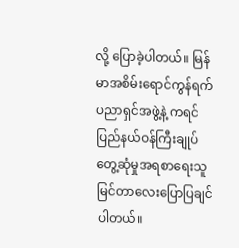လို့ ပြောခဲ့ပါတယ်။ မြန်မာအစိမ်းရောင်ကွန်ရက် ပညာရှင်အဖွဲ့နဲ့ ကရင်ပြည်နယ်ဝန်ကြီးချုပ်တွေ့ဆုံမှုအရစာရေးသူ မြင်တာလေးပြောပြချင်ပါတယ်။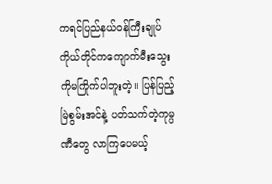ကရင်ပြည်နယ်ဝန်ကြီးချုပ်ကိုယ်တိုင်ကကျောက်မီးသွေးကိုမကြိုက်ပါဘူးတဲ့။ ပြန်ပြည့်မြဲစွမ်းအင်နဲ့ ပတ်သက်တဲ့ကုမ္ပဏီတွေ လာကြပေမယ့်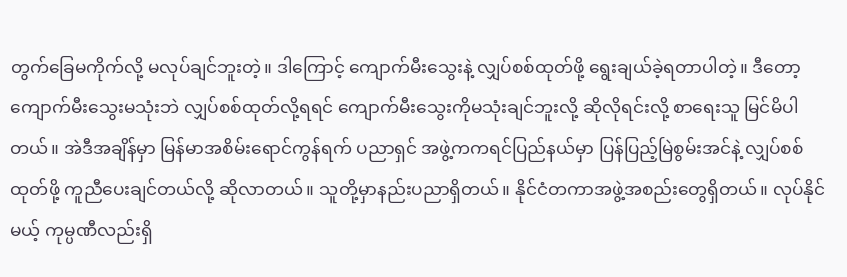တွက်ခြေမကိုက်လို့ မလုပ်ချင်ဘူးတဲ့။ ဒါကြောင့် ကျောက်မီးသွေးနဲ့ လျှပ်စစ်ထုတ်ဖို့ ရွေးချယ်ခဲ့ရတာပါတဲ့။ ဒီတော့ ကျောက်မီးသွေးမသုံးဘဲ လျှပ်စစ်ထုတ်လို့ရရင် ကျောက်မီးသွေးကိုမသုံးချင်ဘူးလို့ ဆိုလိုရင်းလို့ စာရေးသူ မြင်မိပါတယ်။ အဲဒီအချိန်မှာ မြန်မာအစိမ်းရောင်ကွန်ရက် ပညာရှင် အဖွဲ့ကကရင်ပြည်နယ်မှာ ပြန်ပြည့်မြဲစွမ်းအင်နဲ့ လျှပ်စစ်ထုတ်ဖို့ ကူညီပေးချင်တယ်လို့ ဆိုလာတယ်။ သူတို့မှာနည်းပညာရှိတယ်။ နိုင်ငံတကာအဖွဲ့အစည်းတွေရှိတယ်။ လုပ်နိုင်မယ့် ကုမ္ပဏီလည်းရှိ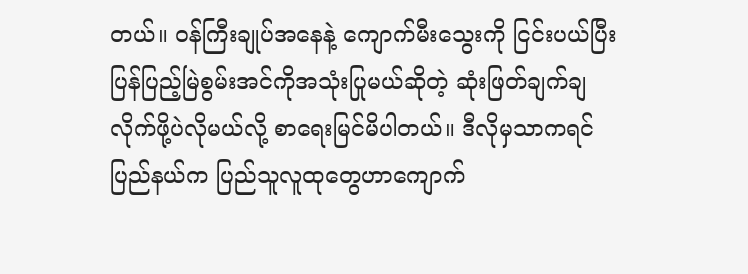တယ်။ ဝန်ကြီးချုပ်အနေနဲ့ ကျောက်မီးသွေးကို ငြင်းပယ်ပြီး ပြန်ပြည့်မြဲစွမ်းအင်ကိုအသုံးပြုမယ်ဆိုတဲ့ ဆုံးဖြတ်ချက်ချလိုက်ဖို့ပဲလိုမယ်လို့ စာရေးမြင်မိပါတယ်။ ဒီလိုမှသာကရင်ပြည်နယ်က ပြည်သူလူထုတွေဟာကျောက်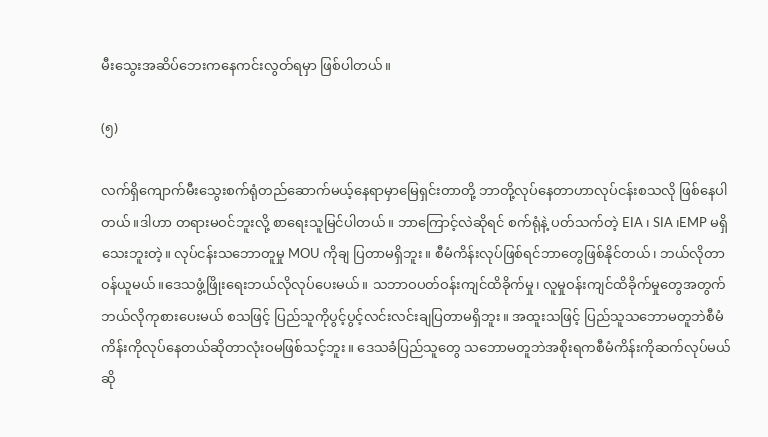မီးသွေးအဆိပ်ဘေးကနေကင်းလွတ်ရမှာ ဖြစ်ပါတယ်။

(၅)

လက်ရှိကျောက်မီးသွေးစက်ရုံတည်ဆောက်မယ့်နေရာမှာမြေရှင်းတာတို့ ဘာတို့လုပ်နေတာဟာလုပ်ငန်းစသလို ဖြစ်နေပါတယ်။ဒါဟာ တရားမဝင်ဘူးလို့ စာရေးသူမြင်ပါတယ်။ ဘာကြောင့်လဲဆိုရင် စက်ရုံနဲ့ ပတ်သက်တဲ့ EIA ၊ SIA ၊EMP မရှိသေးဘူးတဲ့။ လုပ်ငန်းသဘောတူမှု MOU ကိုချ ပြတာမရှိဘူး။ စီမံကိန်းလုပ်ဖြစ်ရင်ဘာတွေဖြစ်နိုင်တယ်၊ ဘယ်လိုတာဝန်ယူမယ်။ဒေသဖွံ့ဖြိုးရေးဘယ်လိုလုပ်ပေးမယ်။ သဘာဝပတ်ဝန်းကျင်ထိခိုက်မှု၊ လူမှုဝန်းကျင်ထိခိုက်မှုတွေအတွက် ဘယ်လိုကုစားပေးမယ် စသဖြင့် ပြည်သူကိုပွင့်ပွင့်လင်းလင်းချပြတာမရှိဘူး။ အထူးသဖြင့် ပြည်သူသဘောမတူဘဲစီမံကိန်းကိုလုပ်နေတယ်ဆိုတာလုံးဝမဖြစ်သင့်ဘူး။ ဒေသခံပြည်သူတွေ သဘောမတူဘဲအစိုးရကစီမံကိန်းကိုဆက်လုပ်မယ်ဆို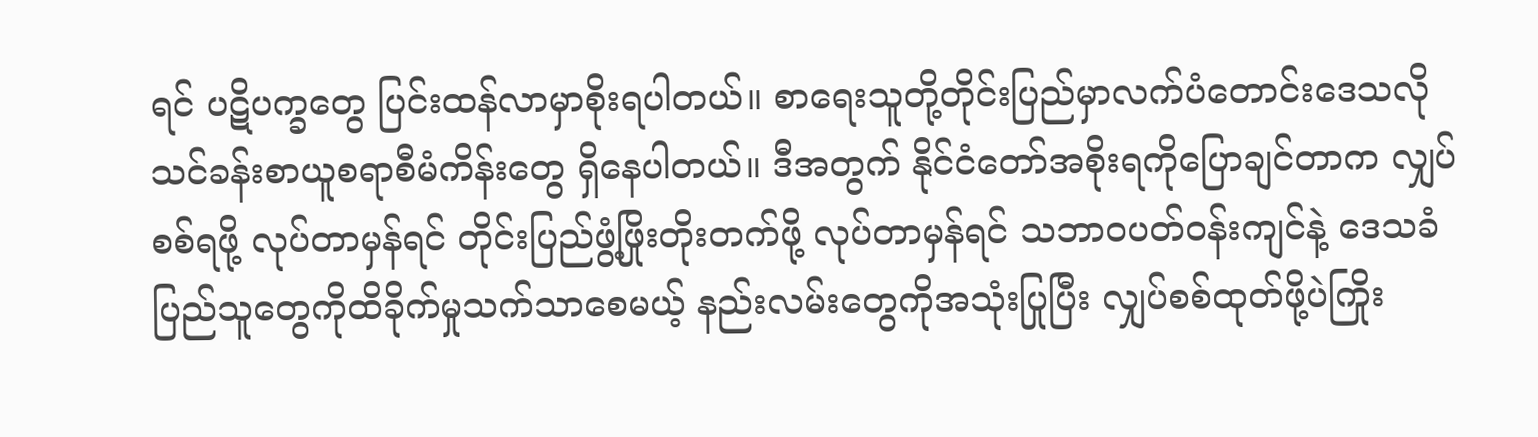ရင် ပဋိပက္ခတွေ ပြင်းထန်လာမှာစိုးရပါတယ်။ စာရေးသူတို့တိုင်းပြည်မှာလက်ပံတောင်းဒေသလိုသင်ခန်းစာယူစရာစီမံကိန်းတွေ ရှိနေပါတယ်။ ဒီအတွက် နိုင်ငံတော်အစိုးရကိုပြောချင်တာက လျှပ်စစ်ရဖို့ လုပ်တာမှန်ရင် တိုင်းပြည်ဖွံ့ဖြိုးတိုးတက်ဖို့ လုပ်တာမှန်ရင် သဘာဝပတ်ဝန်းကျင်နဲ့ ဒေသခံပြည်သူတွေကိုထိခိုက်မှုသက်သာစေမယ့် နည်းလမ်းတွေကိုအသုံးပြုပြီး လျှပ်စစ်ထုတ်ဖို့ပဲကြိုး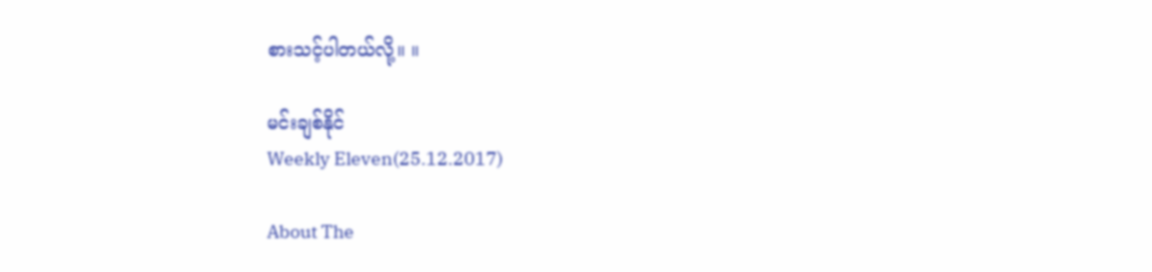စားသင့်ပါတယ်လို့။ ။

မင်းချစ်နိုင်
Weekly Eleven(25.12.2017)

About The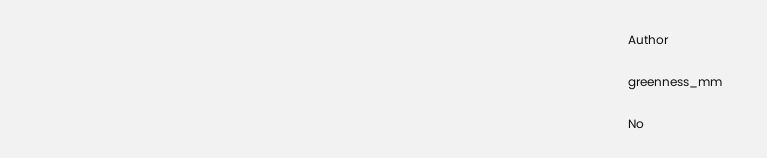Author

greenness_mm

No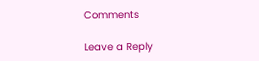Comments

Leave a Reply